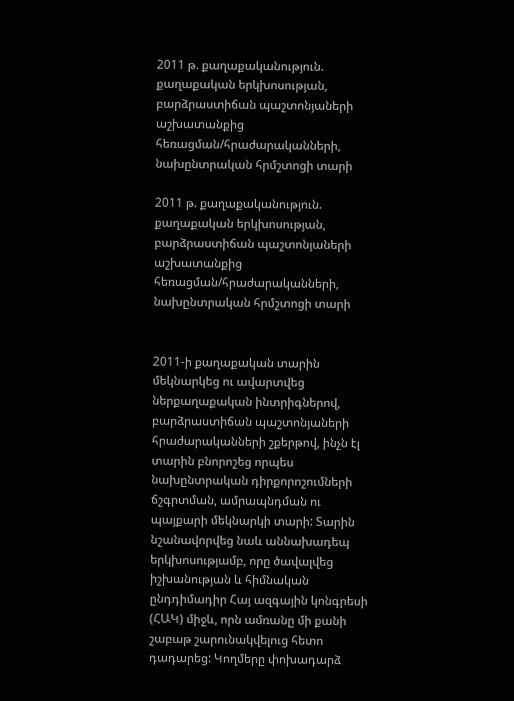2011 թ. քաղաքականություն. քաղաքական երկխոսության, բարձրաստիճան պաշտոնյաների աշխատանքից հեռացման/հրաժարականների, նախընտրական հրմշտոցի տարի

2011 թ. քաղաքականություն. քաղաքական երկխոսության, բարձրաստիճան պաշտոնյաների աշխատանքից հեռացման/հրաժարականների, նախընտրական հրմշտոցի տարի


2011-ի քաղաքական տարին մեկնարկեց ու ավարտվեց ներքաղաքական ինտրիգներով, բարձրաստիճան պաշտոնյաների հրաժարականների շքերթով, ինչն էլ տարին բնորոշեց որպես նախընտրական դիրքորոշումների ճշգրտման, ամրապնդման ու պայքարի մեկնարկի տարի: Տարին նշանավորվեց նաև աննախադեպ երկխոսությամբ, որը ծավալվեց իշխանության և հիմնական ընդդիմադիր Հայ ազգային կոնգրեսի (ՀԱԿ) միջև, որն ամռանը մի քանի շաբաթ շարունակվելուց հետո դադարեց: Կողմերը փոխադարձ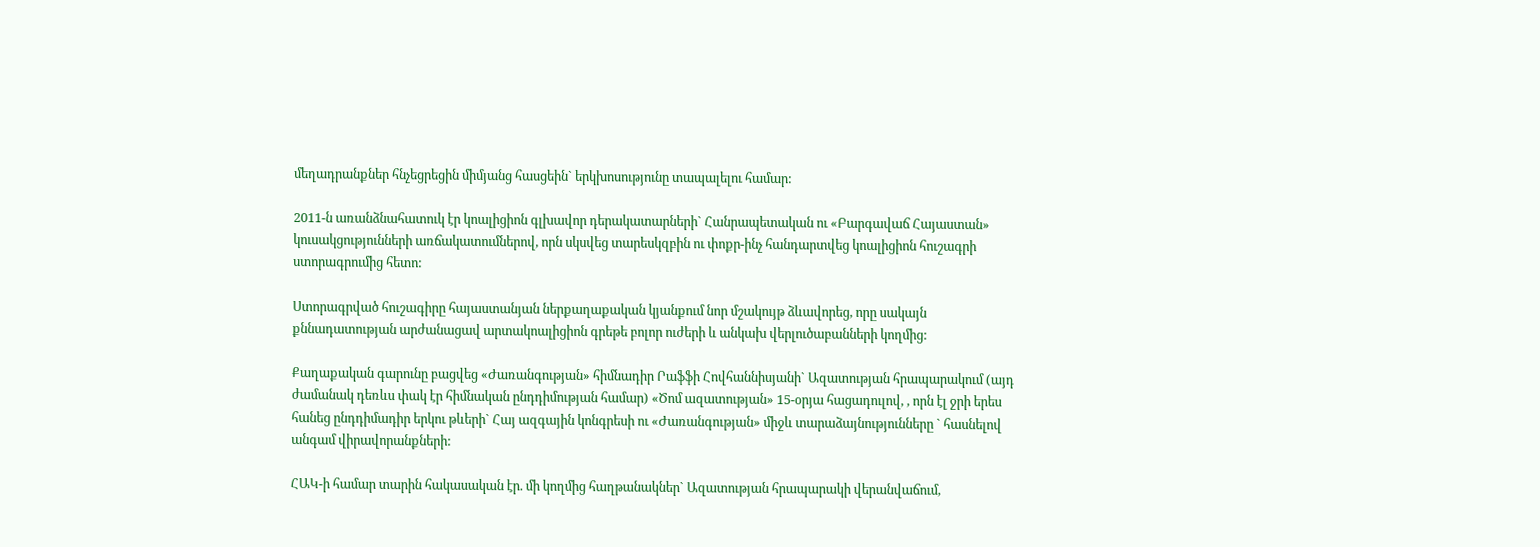մեղադրանքներ հնչեցրեցին միմյանց հասցեին` երկխոսությունը տապալելու համար:

2011-ն առանձնահատուկ էր կոալիցիոն գլխավոր դերակատարների` Հանրապետական ու «Բարգավաճ Հայաստան» կուսակցությունների առճակատումներով, որն սկսվեց տարեսկզբին ու փոքր-ինչ հանդարտվեց կոալիցիոն հուշագրի ստորագրումից հետո:

Ստորագրված հուշագիրը հայաստանյան ներքաղաքական կյանքում նոր մշակույթ ձևավորեց, որը սակայն քննադատության արժանացավ արտակոալիցիոն գրեթե բոլոր ուժերի և անկախ վերլուծաբանների կողմից:

Քաղաքական գարունը բացվեց «Ժառանգության» հիմնադիր Րաֆֆի Հովհաննիսյանի` Ազատության հրապարակում (այդ ժամանակ դեռևս փակ էր հիմնական ընդդիմության համար) «Ծոմ ազատության» 15-օրյա հացադուլով, , որն էլ ջրի երես հանեց ընդդիմադիր երկու թևերի` Հայ ազգային կոնգրեսի ու «Ժառանգության» միջև տարաձայնությունները ` հասնելով անգամ վիրավորանքների:

ՀԱԿ-ի համար տարին հակասական էր. մի կողմից հաղթանակներ` Ազատության հրապարակի վերանվաճում,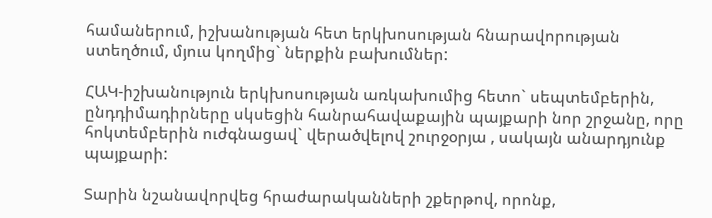համաներում, իշխանության հետ երկխոսության հնարավորության ստեղծում, մյուս կողմից` ներքին բախումներ:

ՀԱԿ-իշխանություն երկխոսության առկախումից հետո` սեպտեմբերին, ընդդիմադիրները սկսեցին հանրահավաքային պայքարի նոր շրջանը, որը հոկտեմբերին ուժգնացավ` վերածվելով շուրջօրյա , սակայն անարդյունք պայքարի:

Տարին նշանավորվեց հրաժարականների շքերթով, որոնք,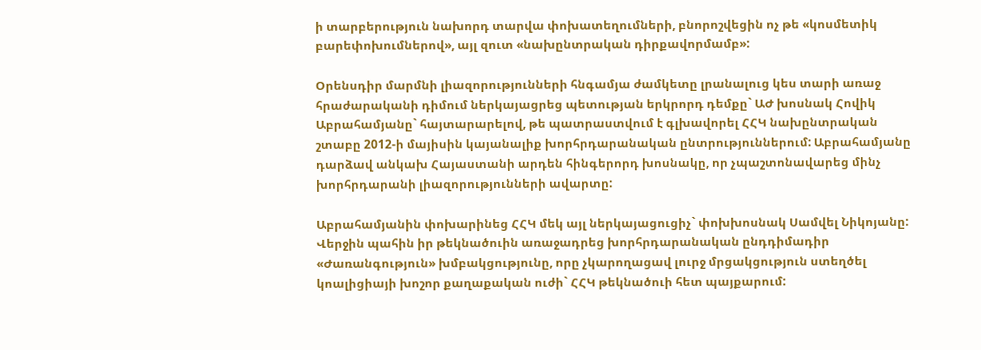ի տարբերություն նախորդ տարվա փոխատեղումների, բնորոշվեցին ոչ թե «կոսմետիկ բարեփոխումներով», այլ զուտ «նախընտրական դիրքավորմամբ»:

Օրենսդիր մարմնի լիազորությունների հնգամյա ժամկետը լրանալուց կես տարի առաջ հրաժարականի դիմում ներկայացրեց պետության երկրորդ դեմքը` ԱԺ խոսնակ Հովիկ Աբրահամյանը` հայտարարելով, թե պատրաստվում է գլխավորել ՀՀԿ նախընտրական շտաբը 2012-ի մայիսին կայանալիք խորհրդարանական ընտրություններում: Աբրահամյանը դարձավ անկախ Հայաստանի արդեն հինգերորդ խոսնակը, որ չպաշտոնավարեց մինչ խորհրդարանի լիազորությունների ավարտը:

Աբրահամյանին փոխարինեց ՀՀԿ մեկ այլ ներկայացուցիչ` փոխխոսնակ Սամվել Նիկոյանը: Վերջին պահին իր թեկնածուին առաջադրեց խորհրդարանական ընդդիմադիր «Ժառանգություն» խմբակցությունը, որը չկարողացավ լուրջ մրցակցություն ստեղծել կոալիցիայի խոշոր քաղաքական ուժի` ՀՀԿ թեկնածուի հետ պայքարում: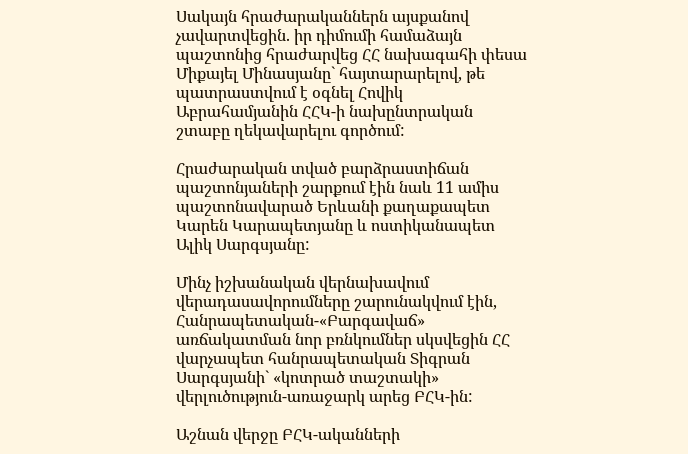Սակայն հրաժարականներն այսքանով չավարտվեցին. իր դիմումի համաձայն պաշտոնից հրաժարվեց ՀՀ նախագահի փեսա Միքայել Մինասյանը` հայտարարելով, թե պատրաստվում է օգնել Հովիկ Աբրահամյանին ՀՀԿ-ի նախընտրական շտաբը ղեկավարելու գործում:

Հրաժարական տված բարձրաստիճան պաշտոնյաների շարքում էին նաև 11 ամիս պաշտոնավարած Երևանի քաղաքապետ Կարեն Կարապետյանը և ոստիկանապետ Ալիկ Սարգսյանը:

Մինչ իշխանական վերնախավում վերադասավորումները շարունակվում էին, Հանրապետական-«Բարգավաճ» առճակատման նոր բռնկումներ սկսվեցին ՀՀ վարչապետ հանրապետական Տիգրան Սարգսյանի` «կոտրած տաշտակի» վերլուծություն-առաջարկ արեց ԲՀԿ-ին:

Աշնան վերջը ԲՀԿ-ականների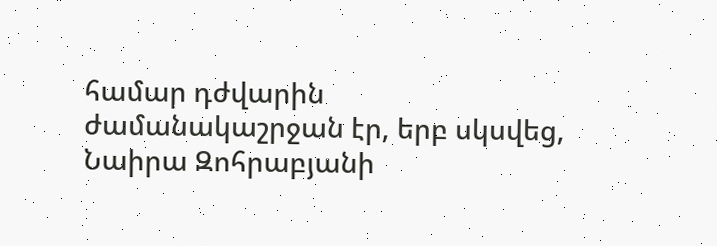համար դժվարին ժամանակաշրջան էր, երբ սկսվեց, Նաիրա Զոհրաբյանի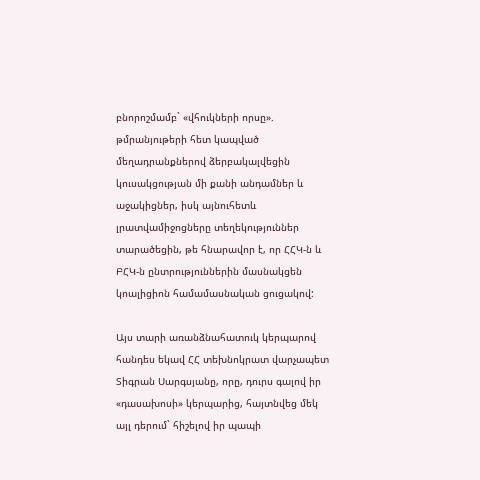բնորոշմամբ` «վհուկների որսը». թմրանյութերի հետ կապված մեղադրանքներով ձերբակալվեցին կուսակցության մի քանի անդամներ և աջակիցներ, իսկ այնուհետև լրատվամիջոցները տեղեկություններ տարածեցին, թե հնարավոր է, որ ՀՀԿ-ն և ԲՀԿ-ն ընտրություններին մասնակցեն կոալիցիոն համամասնական ցուցակով:

Այս տարի առանձնահատուկ կերպարով հանդես եկավ ՀՀ տեխնոկրատ վարչապետ Տիգրան Սարգսյանը, որը, դուրս գալով իր «դասախոսի» կերպարից, հայտնվեց մեկ այլ դերում` հիշելով իր պապի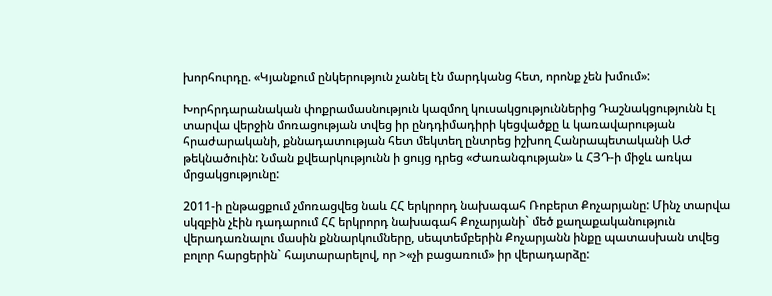խորհուրդը. «Կյանքում ընկերություն չանել էն մարդկանց հետ, որոնք չեն խմում»:

Խորհրդարանական փոքրամասնություն կազմող կուսակցություններից Դաշնակցությունն էլ տարվա վերջին մոռացության տվեց իր ընդդիմադիրի կեցվածքը և կառավարության հրաժարականի, քննադատության հետ մեկտեղ ընտրեց իշխող Հանրապետականի ԱԺ թեկնածուին: Նման քվեարկությունն ի ցույց դրեց «Ժառանգության» և ՀՅԴ-ի միջև առկա մրցակցությունը:

2011-ի ընթացքում չմոռացվեց նաև ՀՀ երկրորդ նախագահ Ռոբերտ Քոչարյանը: Մինչ տարվա սկզբին չէին դադարում ՀՀ երկրորդ նախագահ Քոչարյանի` մեծ քաղաքականություն վերադառնալու մասին քննարկումները, սեպտեմբերին Քոչարյանն ինքը պատասխան տվեց բոլոր հարցերին` հայտարարելով, որ >«չի բացառում» իր վերադարձը: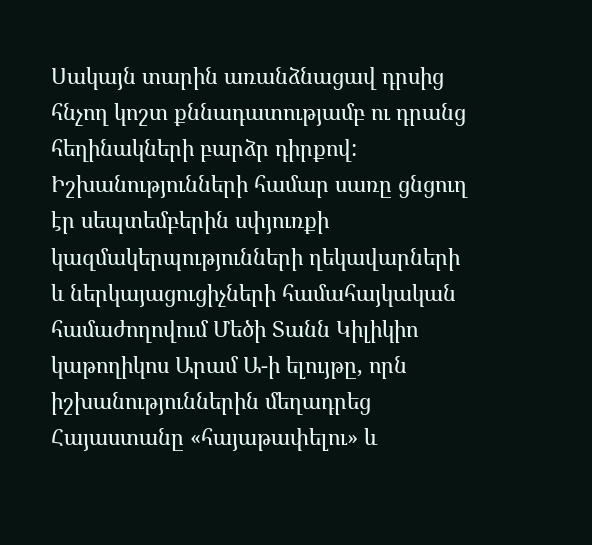Սակայն տարին առանձնացավ դրսից հնչող կոշտ քննադատությամբ ու դրանց հեղինակների բարձր դիրքով: Իշխանությունների համար սառը ցնցուղ էր սեպտեմբերին սփյուռքի կազմակերպությունների ղեկավարների և ներկայացուցիչների համահայկական համաժողովում Մեծի Տանն Կիլիկիո կաթողիկոս Արամ Ա-ի ելույթը, որն իշխանություններին մեղադրեց Հայաստանը «հայաթափելու» և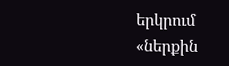երկրում «ներքին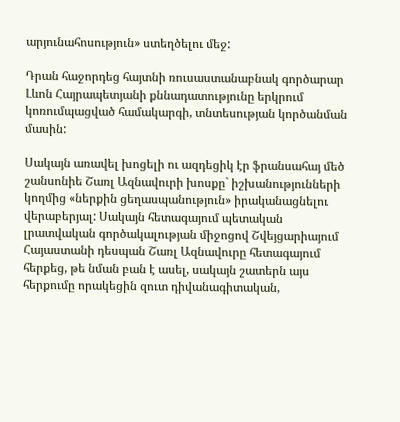արյունահոսություն» ստեղծելու մեջ:

Դրան հաջորդեց հայտնի ռուսաստանաբնակ գործարար Լևոն Հայրապետյանի քննադատությունը երկրում կոռումպացված համակարգի, տնտեսության կործանման մասին:

Սակայն առավել խոցելի ու ազդեցիկ էր ֆրանսահայ մեծ շանսոնիե Շառլ Ազնավուրի խոսքը` իշխանությունների կողմից «ներքին ցեղասպանություն» իրականացնելու վերաբերյալ: Սակայն հետագայում պետական լրատվական գործակալության միջոցով Շվեյցարիայում Հայաստանի դեսպան Շառլ Ազնավուրը հետագայում հերքեց, թե նման բան է ասել, սակայն շատերն այս հերքումը որակեցին զուտ դիվանագիտական,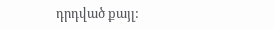դրդված քայլ: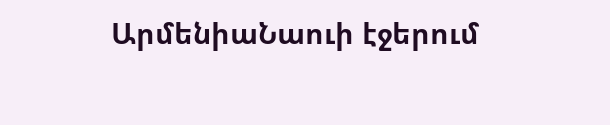ԱրմենիաՆաուի էջերում